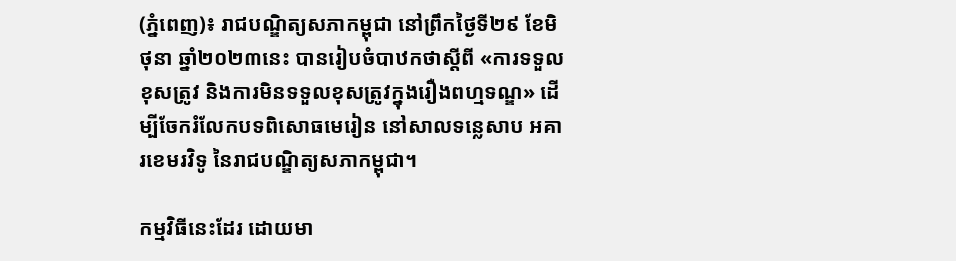(ភ្នំពេញ)៖ រាជបណ្ឌិត្យសភាកម្ពុជា នៅព្រឹកថ្ងៃទី២៩ ខែមិថុនា ឆ្នាំ២០២៣នេះ បានរៀបចំបាឋកថាស្តីពី «ការទទួលខុសត្រូវ និងការមិនទទួលខុសត្រូវក្នុងរឿងពហ្មទណ្ឌ» ដើម្បីចែករំលែកបទពិសោធមេរៀន នៅសាលទន្លេសាប អគារខេមរវិទូ នៃរាជបណ្ឌិត្យសភាកម្ពុជា។

កម្មវិធីនេះដែរ ដោយមា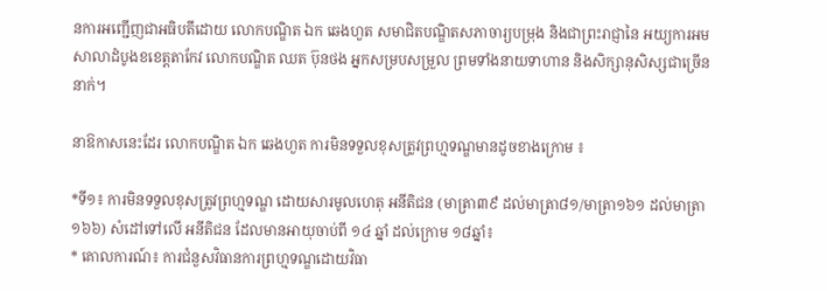នការអញ្ជើញជាអធិបតីដោយ លោកបណ្ឌិត ឯក ឆេងហួត សមាជិតបណ្ឌិតសភាចារ្យបម្រុង និងជាព្រះរាជ្ញានៃ អយ្យការអមសាលាដំបូងខខេត្ដតាកែវ លោកបណ្ឌិត ឈត ប៊ុនថង អ្នកសម្របសម្រួល ព្រមទាំងនាយទាហាន និងសិក្សានុសិស្សជាច្រើននាក់។

នាឱកាសនេះដែរ លោកបណ្ឌិត ឯក ឆេងហួត ការមិនទទួលខុសត្រូវព្រហ្មទណ្ឌមានដូចខាងក្រោម ៖

*ទី១៖ ការមិនទទួលខុសត្រូវព្រហ្មទណ្ឌ ដោយសារមូលហេតុ អនីតិជន (មាត្រា៣៩ ដល់មាត្រា៨១/មាត្រា១៦១ ដល់មាត្រា ១៦៦) សំដៅទៅលើ អនីតិជន ដែលមានអាយុចាប់ពី ១៤ ឆ្នាំ ដល់ក្រោម ១៨ឆ្នាំ៖
* គោលការណ៍៖ ការជំនួសវិធានការព្រហ្មទណ្ឌដោយវិធា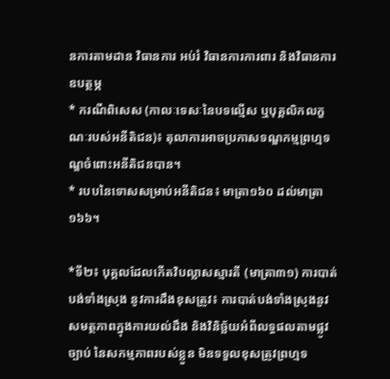នការតាមដាន វិធានការ អប់រំ វិធានការការពារ និងវិធានការឧបត្ថម្ភ
* ករណីពិសេស (កាលៈទេសៈនៃបទល្មើស ឬបុគ្គលិកលក្ខណៈរបស់អនីតិជន)៖ តុលាការអាចប្រកាសទណ្ឌកម្មព្រហ្មទណ្ឌចំពោះអនីតិជនបាន។
* របបនៃទោសសម្រាប់អនីតិជន៖ មាត្រា១៦០ ដល់មាត្រា១៦៦។

*ទី២៖ បុគ្គលដែលកើតវិបល្លាសស្មារតី (មាត្រា៣១) ការបាត់បង់ទាំងស្រុង នូវការដឹងខុសត្រូវ៖ ការបាត់បង់ទាំងស្រុងនូវសមត្ថភាពក្នុងការយល់ដឹង និងវិនិច្ឆ័យអំពីលទ្ធផលតាមផ្លូវច្បាប់ នៃសកម្មភាពរបស់ខ្លួន មិនទទួលខុសត្រូវព្រហ្មទ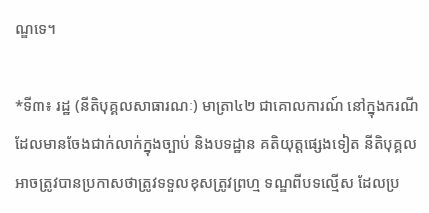ណ្ឌទេ។

*ទី៣៖ រដ្ឋ (នីតិបុគ្គលសាធារណៈ) មាត្រា៤២ ជាគោលការណ៍ នៅក្នុងករណីដែលមានចែងជាក់លាក់ក្នុងច្បាប់ និងបទដ្ឋាន គតិយុត្តផ្សេងទៀត នីតិបុគ្គលអាចត្រូវបានប្រកាសថាត្រូវទទួលខុសត្រូវព្រហ្ម ទណ្ឌពីបទល្មើស ដែលប្រ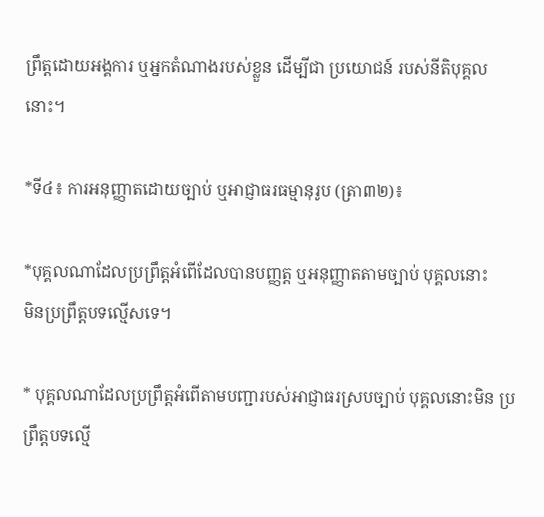ព្រឹត្តដោយអង្គការ ឬអ្នកតំណាងរបស់ខ្លួន ដើម្បីជា ប្រយោជន៍ របស់នីតិបុគ្គលនោះ។

*ទី៤៖ ការអនុញ្ញាតដោយច្បាប់ ឬអាជ្ញាធរធម្មានុរូប (ត្រា៣២)៖

*បុគ្គលណាដែលប្រព្រឹត្តអំពើដែលបានបញ្ញត្ត ឬអនុញ្ញាតតាមច្បាប់ បុគ្គលនោះ
មិនប្រព្រឹត្តបទល្មើសទេ។

* បុគ្គលណាដែលប្រព្រឹត្តអំពើតាមបញ្ជារបស់អាជ្ញាធរស្របច្បាប់ បុគ្គលនោះមិន ប្រព្រឹត្តបទល្មើ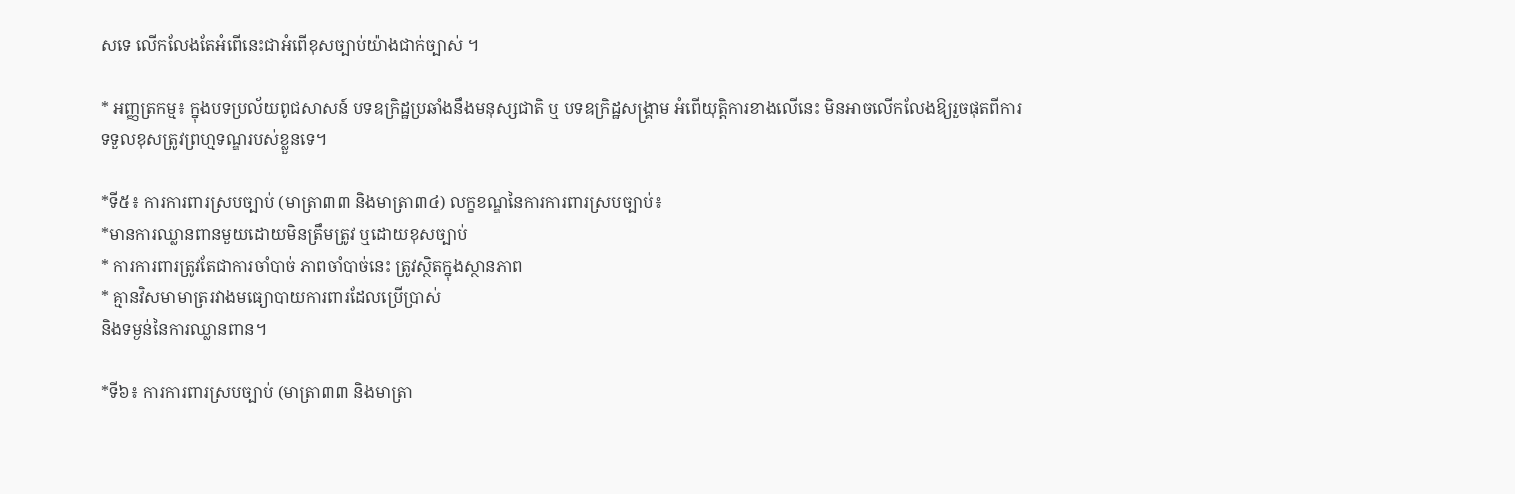សទេ លើកលែងតែអំពើនេះជាអំពើខុសច្បាប់យ៉ាងជាក់ច្បាស់ ។

* អញ្ញត្រកម្ម៖ ក្នុងបទប្រល័យពូជសាសន៍ បទឧក្រិដ្ឋប្រឆាំងនឹងមនុស្សជាតិ ឬ បទឧក្រិដ្ឋសង្គ្រាម អំពើយុត្តិការខាងលើនេះ មិនអាចលើកលែងឱ្យរួចផុតពីការ ទទួលខុសត្រូវព្រហ្មទណ្ឌរបស់ខ្លួនទេ។

*ទី៥៖ ការការពារស្របច្បាប់ (មាត្រា៣៣ និងមាត្រា៣៤) លក្ខខណ្ឌនៃការការពារស្របច្បាប់៖
*មានការឈ្លានពានមួយដោយមិនត្រឹមត្រូវ ឬដោយខុសច្បាប់
* ការការពារត្រូវតែជាការចាំបាច់ ភាពចាំបាច់នេះ ត្រូវស្ថិតក្នុងស្ថានភាព
* គ្មានវិសមាមាត្ររវាងមធ្យោបាយការពារដែលប្រើប្រាស់
និងទម្ងន់នៃការឈ្លានពាន។

*ទី៦៖ ការការពារស្របច្បាប់ (មាត្រា៣៣ និងមាត្រា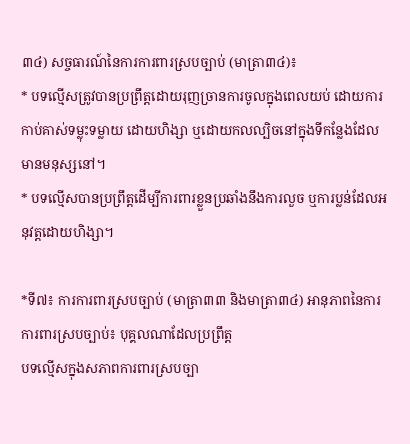៣៤) សច្ចធារណ៍នៃការការពារស្របច្បាប់ (មាត្រា៣៤)៖
* បទល្មើសត្រូវបានប្រព្រឹត្តដោយរុញច្រានការចូលក្នុងពេលយប់ ដោយការកាប់គាស់ទម្លុះទម្លាយ ដោយហិង្សា ឬដោយកលល្បិចនៅក្នុងទីកន្លែងដែលមានមនុស្សនៅ។
* បទល្មើសបានប្រព្រឹត្តដើម្បីការពារខ្លួនប្រឆាំងនឹងការលួច ឬការប្លន់ដែលអនុវត្តដោយហិង្សា។

*ទី៧៖ ការការពារស្របច្បាប់ (មាត្រា៣៣ និងមាត្រា៣៤) អានុភាពនៃការការពារស្របច្បាប់៖ បុគ្គលណាដែលប្រព្រឹត្ត
បទល្មើសក្នុងសភាពការពារស្របច្បា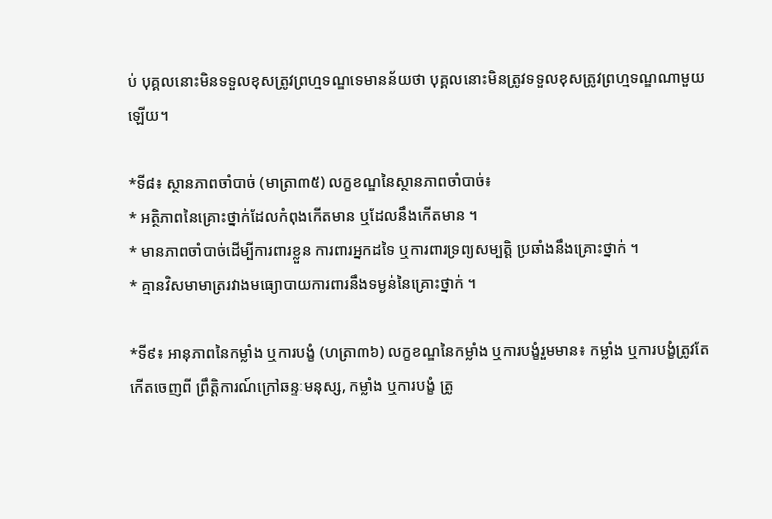ប់ បុគ្គលនោះមិនទទួលខុសត្រូវព្រហ្មទណ្ឌទេមានន័យថា បុគ្គលនោះមិនត្រូវទទួលខុសត្រូវព្រហ្មទណ្ឌណាមួយឡើយ។

*ទី៨៖ ស្ថានភាពចាំបាច់ (មាត្រា៣៥) លក្ខខណ្ឌនៃស្ថានភាពចាំបាច់៖
* អត្ថិភាពនៃគ្រោះថ្នាក់ដែលកំពុងកើតមាន ឬដែលនឹងកើតមាន ។
* មានភាពចាំបាច់ដើម្បីការពារខ្លួន ការពារអ្នកដទៃ ឬការពារទ្រព្យសម្បត្តិ ប្រឆាំងនឹងគ្រោះថ្នាក់ ។
* គ្មានវិសមាមាត្ររវាងមធ្យោបាយការពារនឹងទម្ងន់នៃគ្រោះថ្នាក់ ។

*ទី៩៖ អានុភាពនៃកម្លាំង ឬការបង្ខំ (ហត្រា៣៦) លក្ខខណ្ឌនៃកម្លាំង ឬការបង្ខំរួមមាន៖ កម្លាំង ឬការបង្ខំត្រូវតែកើតចេញពី ព្រឹត្តិការណ៍ក្រៅឆន្ទៈមនុស្ស, កម្លាំង ឬការបង្ខំ ត្រូ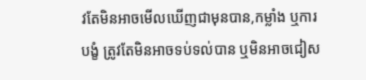វតែមិនអាចមើលឃើញជាមុនបាន,កម្លាំង ឬការបង្ខំ ត្រូវតែមិនអាចទប់ទល់បាន ឬមិនអាចជៀស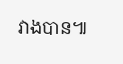វាងបាន៕